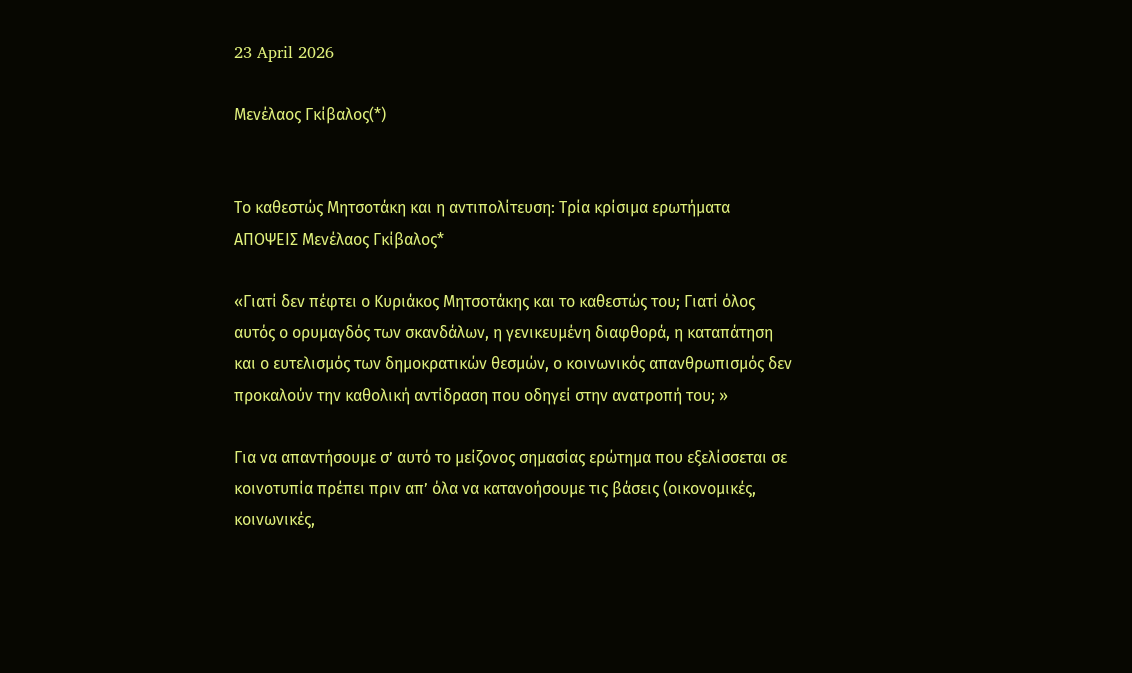23 April 2026

Μενέλαος Γκίβαλος(*)


Το καθεστώς Μητσοτάκη και η αντιπολίτευση: Τρία κρίσιμα ερωτήματα  ΑΠΟΨΕΙΣ Μενέλαος Γκίβαλος*

«Γιατί δεν πέφτει ο Κυριάκος Μητσοτάκης και το καθεστώς του; Γιατί όλος αυτός ο ορυμαγδός των σκανδάλων, η γενικευμένη διαφθορά, η καταπάτηση και ο ευτελισμός των δημοκρατικών θεσμών, ο κοινωνικός απανθρωπισμός δεν προκαλούν την καθολική αντίδραση που οδηγεί στην ανατροπή του; »

Για να απαντήσουμε σ’ αυτό το μείζονος σημασίας ερώτημα που εξελίσσεται σε κοινοτυπία πρέπει πριν απ’ όλα να κατανοήσουμε τις βάσεις (οικονομικές, κοινωνικές,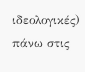ιδεολογικές) πάνω στις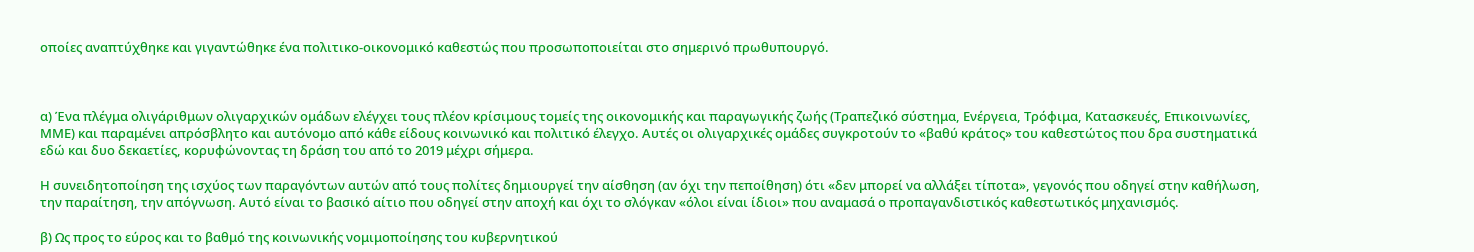οποίες αναπτύχθηκε και γιγαντώθηκε ένα πολιτικο-οικονομικό καθεστώς που προσωποποιείται στο σημερινό πρωθυπουργό.



α) Ένα πλέγμα ολιγάριθμων ολιγαρχικών ομάδων ελέγχει τους πλέον κρίσιμους τομείς της οικονομικής και παραγωγικής ζωής (Τραπεζικό σύστημα, Ενέργεια, Τρόφιμα, Κατασκευές, Επικοινωνίες, ΜΜΕ) και παραμένει απρόσβλητο και αυτόνομο από κάθε είδους κοινωνικό και πολιτικό έλεγχο. Αυτές οι ολιγαρχικές ομάδες συγκροτούν το «βαθύ κράτος» του καθεστώτος που δρα συστηματικά εδώ και δυο δεκαετίες, κορυφώνοντας τη δράση του από το 2019 μέχρι σήμερα.

Η συνειδητοποίηση της ισχύος των παραγόντων αυτών από τους πολίτες δημιουργεί την αίσθηση (αν όχι την πεποίθηση) ότι «δεν μπορεί να αλλάξει τίποτα», γεγονός που οδηγεί στην καθήλωση, την παραίτηση, την απόγνωση. Αυτό είναι το βασικό αίτιο που οδηγεί στην αποχή και όχι το σλόγκαν «όλοι είναι ίδιοι» που αναμασά ο προπαγανδιστικός καθεστωτικός μηχανισμός.

β) Ως προς το εύρος και το βαθμό της κοινωνικής νομιμοποίησης του κυβερνητικού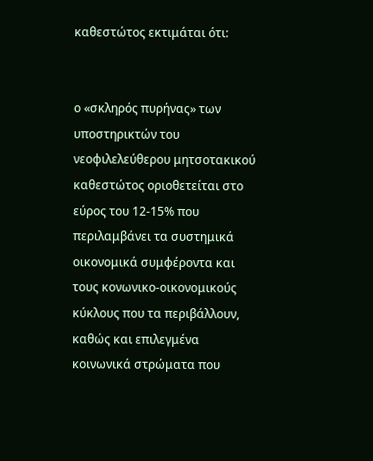καθεστώτος εκτιμάται ότι:


ο «σκληρός πυρήνας» των υποστηρικτών του νεοφιλελεύθερου μητσοτακικού καθεστώτος οριοθετείται στο εύρος του 12-15% που περιλαμβάνει τα συστημικά οικονομικά συμφέροντα και τους κονωνικο-οικονομικούς κύκλους που τα περιβάλλουν, καθώς και επιλεγμένα κοινωνικά στρώματα που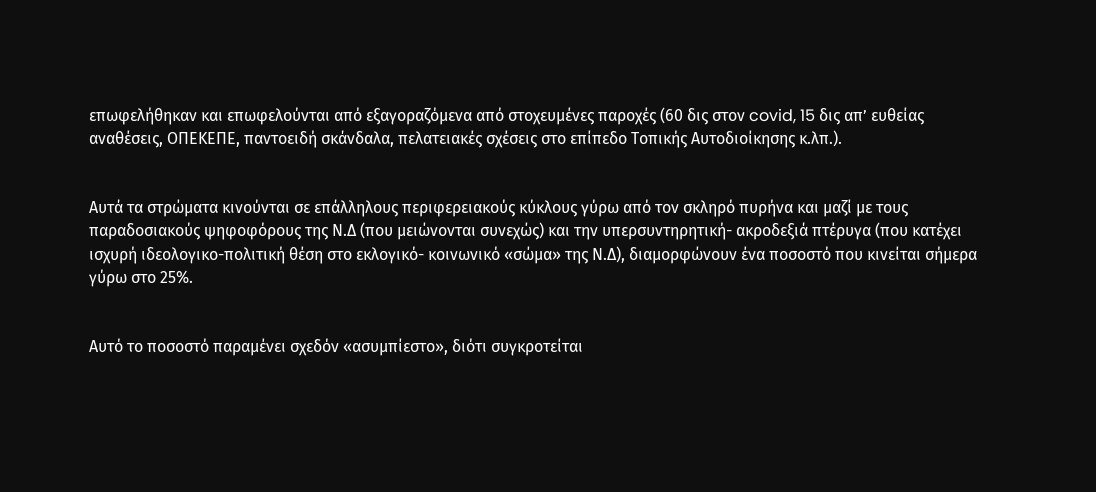επωφελήθηκαν και επωφελούνται από εξαγοραζόμενα από στοχευμένες παροχές (60 δις στον covid, 15 δις απ’ ευθείας αναθέσεις, ΟΠΕΚΕΠΕ, παντοειδή σκάνδαλα, πελατειακές σχέσεις στο επίπεδο Τοπικής Αυτοδιοίκησης κ.λπ.).


Αυτά τα στρώματα κινούνται σε επάλληλους περιφερειακούς κύκλους γύρω από τον σκληρό πυρήνα και μαζί με τους παραδοσιακούς ψηφοφόρους της Ν.Δ (που μειώνονται συνεχώς) και την υπερσυντηρητική- ακροδεξιά πτέρυγα (που κατέχει ισχυρή ιδεολογικο-πολιτική θέση στο εκλογικό- κοινωνικό «σώμα» της Ν.Δ), διαμορφώνουν ένα ποσοστό που κινείται σήμερα γύρω στο 25%.


Αυτό το ποσοστό παραμένει σχεδόν «ασυμπίεστο», διότι συγκροτείται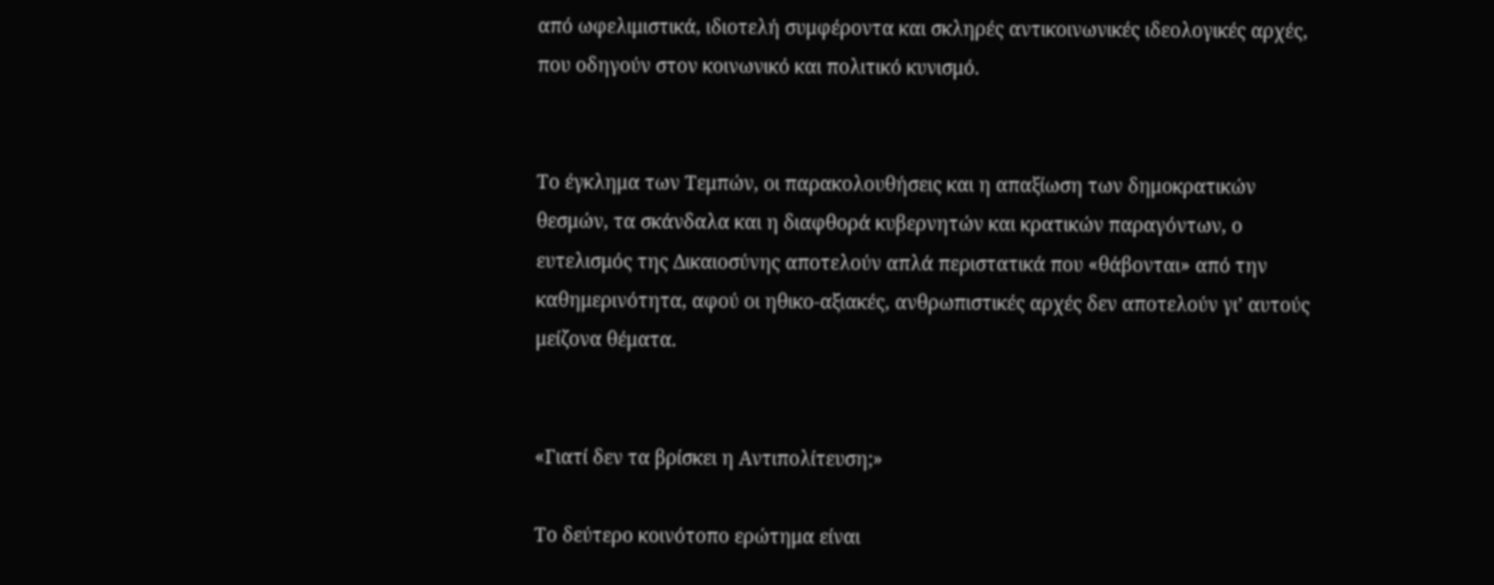από ωφελιμιστικά, ιδιοτελή συμφέροντα και σκληρές αντικοινωνικές ιδεολογικές αρχές, που οδηγούν στον κοινωνικό και πολιτικό κυνισμό.


Το έγκλημα των Τεμπών, οι παρακολουθήσεις και η απαξίωση των δημοκρατικών θεσμών, τα σκάνδαλα και η διαφθορά κυβερνητών και κρατικών παραγόντων, ο ευτελισμός της Δικαιοσύνης αποτελούν απλά περιστατικά που «θάβονται» από την καθημερινότητα, αφού οι ηθικο-αξιακές, ανθρωπιστικές αρχές δεν αποτελούν γι’ αυτούς μείζονα θέματα.


«Γιατί δεν τα βρίσκει η Αντιπολίτευση;»

Το δεύτερο κοινότοπο ερώτημα είναι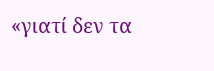«γιατί δεν τα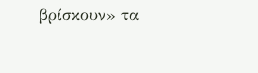βρίσκουν» τα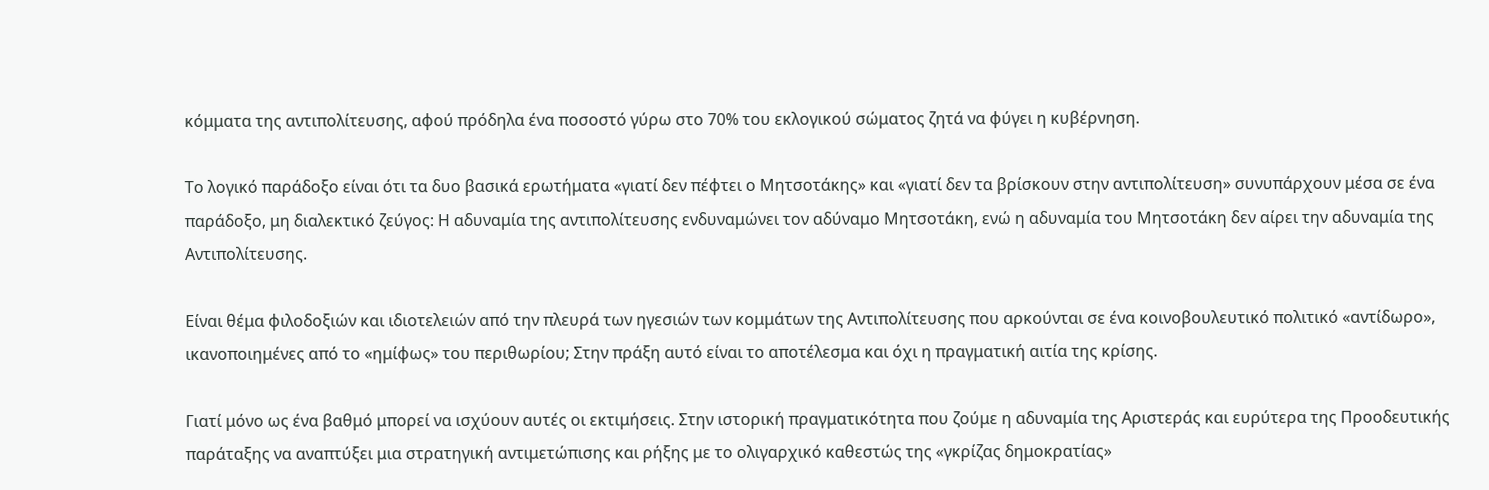κόμματα της αντιπολίτευσης, αφού πρόδηλα ένα ποσοστό γύρω στο 70% του εκλογικού σώματος ζητά να φύγει η κυβέρνηση.

Το λογικό παράδοξο είναι ότι τα δυο βασικά ερωτήματα «γιατί δεν πέφτει ο Μητσοτάκης» και «γιατί δεν τα βρίσκουν στην αντιπολίτευση» συνυπάρχουν μέσα σε ένα παράδοξο, μη διαλεκτικό ζεύγος: Η αδυναμία της αντιπολίτευσης ενδυναμώνει τον αδύναμο Μητσοτάκη, ενώ η αδυναμία του Μητσοτάκη δεν αίρει την αδυναμία της Αντιπολίτευσης.

Είναι θέμα φιλοδοξιών και ιδιοτελειών από την πλευρά των ηγεσιών των κομμάτων της Αντιπολίτευσης που αρκούνται σε ένα κοινοβουλευτικό πολιτικό «αντίδωρο», ικανοποιημένες από το «ημίφως» του περιθωρίου; Στην πράξη αυτό είναι το αποτέλεσμα και όχι η πραγματική αιτία της κρίσης.

Γιατί μόνο ως ένα βαθμό μπορεί να ισχύουν αυτές οι εκτιμήσεις. Στην ιστορική πραγματικότητα που ζούμε η αδυναμία της Αριστεράς και ευρύτερα της Προοδευτικής παράταξης να αναπτύξει μια στρατηγική αντιμετώπισης και ρήξης με το ολιγαρχικό καθεστώς της «γκρίζας δημοκρατίας»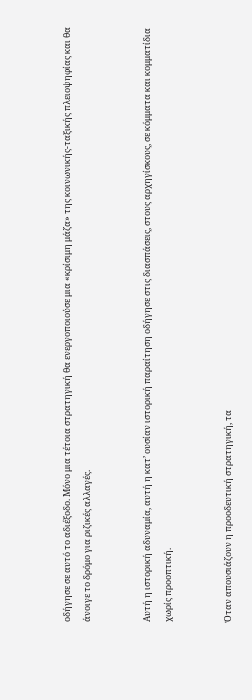οδήγησε σε αυτό το αδιέξοδο. Μόνο μια τέτοια στρατηγική θα ενεργοποιούσε μια «κρίσιμη μάζα» της κοινωνικής-ταξικής πλειοψηφίας και θα άνοιγε το δρόμο για ριζικές αλλαγές.


Αυτή η ιστορική αδυναμία, αυτή η κατ’ ουσίαν ιστορική παραίτηση οδήγησε στις διασπάσεις, στους αρχηγίσκους, σε κόμματα και κομματίδια χωρίς προοπτική.


Όταν απουσιάζουν η προοδευτική στρατηγική, τα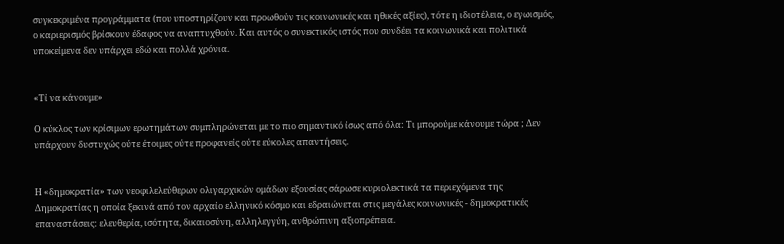συγκεκριμένα προγράμματα (που υποστηρίζουν και προωθούν τις κοινωνικές και ηθικές αξίες), τότε η ιδιοτέλεια, ο εγωισμός, ο καριερισμός βρίσκουν έδαφος να αναπτυχθούν. Και αυτός ο συνεκτικός ιστός που συνδέει τα κοινωνικά και πολιτικά υποκείμενα δεν υπάρχει εδώ και πολλά χρόνια.


«Τί να κάνουμε»

Ο κύκλος των κρίσιμων ερωτημάτων συμπληρώνεται με το πιο σημαντικό ίσως από όλα: Τι μπορούμε κάνουμε τώρα ; Δεν υπάρχουν δυστυχώς ούτε έτοιμες ούτε προφανείς ούτε εύκολες απαντήσεις.


Η «δημοκρατία» των νεοφιλελεύθερων ολιγαρχικών ομάδων εξουσίας σάρωσε κυριολεκτικά τα περιεχόμενα της Δημοκρατίας η οποία ξεκινά από τον αρχαίο ελληνικό κόσμο και εδραιώνεται στις μεγάλες κοινωνικές - δημοκρατικές επαναστάσεις: ελευθερία, ισότητα, δικαιοσύνη, αλληλεγγύη, ανθρώπινη αξιοπρέπεια.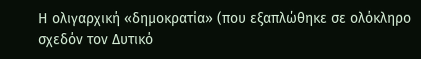Η ολιγαρχική «δημοκρατία» (που εξαπλώθηκε σε ολόκληρο σχεδόν τον Δυτικό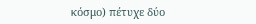κόσμο) πέτυχε δύο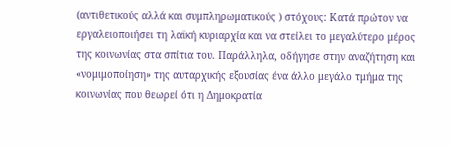(αντιθετικούς αλλά και συμπληρωματικούς ) στόχους: Κατά πρώτον να εργαλειοποιήσει τη λαϊκή κυριαρχία και να στείλει το μεγαλύτερο μέρος της κοινωνίας στα σπίτια του. Παράλληλα, οδήγησε στην αναζήτηση και «νομιμοποίηση» της αυταρχικής εξουσίας ένα άλλο μεγάλο τμήμα της κοινωνίας που θεωρεί ότι η Δημοκρατία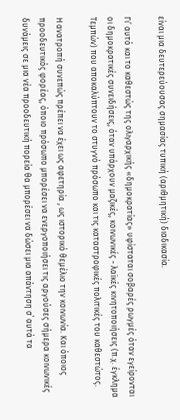είναι μια δευτερεύουσας σημασίας τυπική (αριθμητική) διαδικασία.

Γι’ αυτό και το καθεστώς της ολιγαρχικής «δημοκρατίας» υφίσταται σοβαρές ρωγμές όταν εγείρονται οι δημοκρατικές συνειδήσεις, όταν υπάρχουν μαζικές, κοινωνικές - λαϊκές κινητοποιήσεις (π.χ. έγκλημα Τεμπών) που αποκαλύπτουν το στυγνό πρόσωπο και τις καταστροφικές πολιτικές του καθεστώτος.

Η ανατροπή συνεπώς πρέπει να έχει ως αφετηρία , ως ιστορικό θεμέλιο την κοινωνία. Και όποιος προοδευτικός φορέας, όποιο πρόσωπο μπορέσει να ενεργοποιήσει τις αργούσες σήμερα κοινωνικές δυνάμεις σε μια νέα προοδευτική πορεία θα μπορέσει να δώσει μια απάντηση σ΄ αυτά τα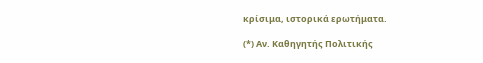κρίσιμα, ιστορικά ερωτήματα.

(*) Αν. Καθηγητής Πολιτικής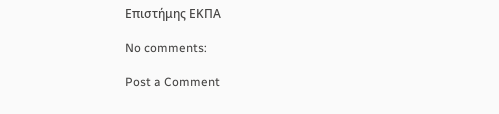Επιστήμης ΕΚΠΑ

No comments:

Post a Comment